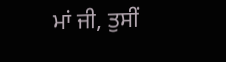ਮਾਂ ਜੀ, ਤੁਸੀਂ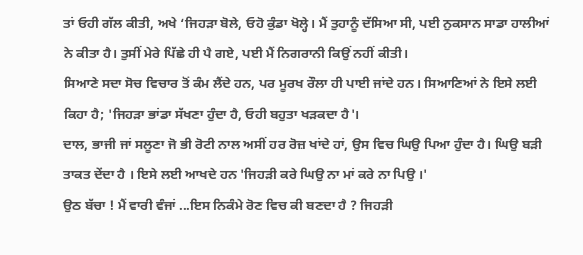ਤਾਂ ਓਹੀ ਗੱਲ ਕੀਤੀ, ਅਖੇ ‘ਜਿਹੜਾ ਬੋਲੇ, ਓਹੋ ਕੁੰਡਾ ਖੋਲ੍ਹੇ। ਮੈਂ ਤੁਹਾਨੂੰ ਦੱਸਿਆ ਸੀ, ਪਈ ਨੁਕਸਾਨ ਸਾਡਾ ਹਾਲੀਆਂ ਨੇ ਕੀਤਾ ਹੈ। ਤੁਸੀਂ ਮੇਰੇ ਪਿੱਛੇ ਹੀ ਪੈ ਗਏ, ਪਈ ਮੈਂ ਨਿਗਰਾਨੀ ਕਿਉਂ ਨਹੀਂ ਕੀਤੀ।
ਸਿਆਣੇ ਸਦਾ ਸੋਚ ਵਿਚਾਰ ਤੋਂ ਕੰਮ ਲੈਂਦੇ ਹਨ, ਪਰ ਮੂਰਖ ਰੌਲਾ ਹੀ ਪਾਈ ਜਾਂਦੇ ਹਨ। ਸਿਆਣਿਆਂ ਨੇ ਇਸੇ ਲਈ ਕਿਹਾ ਹੈ; 'ਜਿਹੜਾ ਭਾਂਡਾ ਸੱਖਣਾ ਹੁੰਦਾ ਹੈ, ਓਹੀ ਬਹੁਤਾ ਖੜਕਦਾ ਹੈ'।
ਦਾਲ, ਭਾਜੀ ਜਾਂ ਸਲੂਣਾ ਜੋ ਭੀ ਰੋਟੀ ਨਾਲ ਅਸੀਂ ਹਰ ਰੋਜ਼ ਖਾਂਦੇ ਹਾਂ, ਉਸ ਵਿਚ ਘਿਉ ਪਿਆ ਹੁੰਦਾ ਹੈ। ਘਿਉ ਬੜੀ ਤਾਕਤ ਦੇਂਦਾ ਹੈ । ਇਸੇ ਲਈ ਆਖਦੇ ਹਨ 'ਜਿਹੜੀ ਕਰੇ ਘਿਉ ਨਾ ਮਾਂ ਕਰੇ ਨਾ ਪਿਉ ।'
ਉਠ ਬੱਚਾ ! ਮੈਂ ਵਾਰੀ ਵੰਜਾਂ ...ਇਸ ਨਿਕੰਮੇ ਰੋਣ ਵਿਚ ਕੀ ਬਣਦਾ ਹੈ ? ਜਿਹੜੀ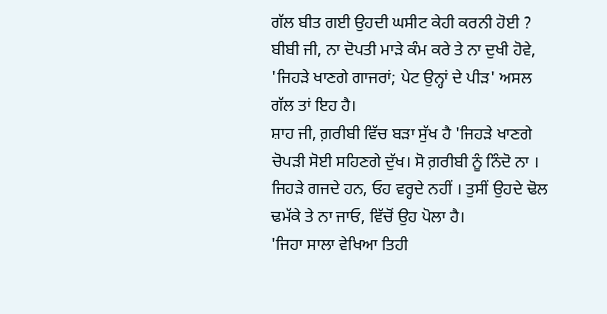ਗੱਲ ਬੀਤ ਗਈ ਉਹਦੀ ਘਸੀਟ ਕੇਹੀ ਕਰਨੀ ਹੋਈ ?
ਬੀਬੀ ਜੀ, ਨਾ ਦੋਪਤੀ ਮਾੜੇ ਕੰਮ ਕਰੇ ਤੇ ਨਾ ਦੁਖੀ ਹੋਵੇ, 'ਜਿਹੜੇ ਖਾਣਗੇ ਗਾਜਰਾਂ; ਪੇਟ ਉਨ੍ਹਾਂ ਦੇ ਪੀੜ' ਅਸਲ ਗੱਲ ਤਾਂ ਇਹ ਹੈ।
ਸ਼ਾਹ ਜੀ, ਗ਼ਰੀਬੀ ਵਿੱਚ ਬੜਾ ਸੁੱਖ ਹੈ 'ਜਿਹੜੇ ਖਾਣਗੇ ਚੋਪੜੀ ਸੋਈ ਸਹਿਣਗੇ ਦੁੱਖ। ਸੋ ਗ਼ਰੀਬੀ ਨੂੰ ਨਿੰਦੋ ਨਾ ।
ਜਿਹੜੇ ਗਜਦੇ ਹਨ, ਓਹ ਵਰ੍ਹਦੇ ਨਹੀਂ । ਤੁਸੀਂ ਉਹਦੇ ਢੋਲ ਢਮੱਕੇ ਤੇ ਨਾ ਜਾਓ, ਵਿੱਚੋਂ ਉਹ ਪੋਲਾ ਹੈ।
'ਜਿਹਾ ਸਾਲਾ ਵੇਖਿਆ ਤਿਹੀ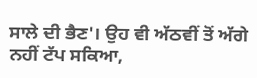ਸਾਲੇ ਦੀ ਭੈਣ'। ਉਹ ਵੀ ਅੱਠਵੀਂ ਤੋਂ ਅੱਗੇ ਨਹੀਂ ਟੱਪ ਸਕਿਆ,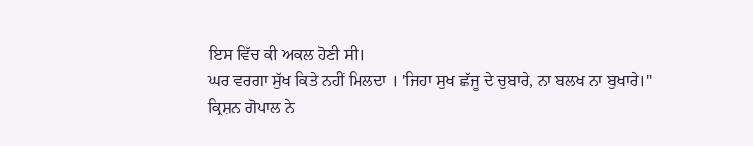ਇਸ ਵਿੱਚ ਕੀ ਅਕਲ ਹੋਣੀ ਸੀ।
ਘਰ ਵਰਗਾ ਸੁੱਖ ਕਿਤੇ ਨਹੀਂ ਮਿਲਦਾ । 'ਜਿਹਾ ਸੁਖ ਛੱਜੂ ਦੇ ਚੁਬਾਰੇ, ਨਾ ਬਲਖ ਨਾ ਬੁਖਾਰੇ।"
ਕ੍ਰਿਸ਼ਨ ਗੋਪਾਲ ਨੇ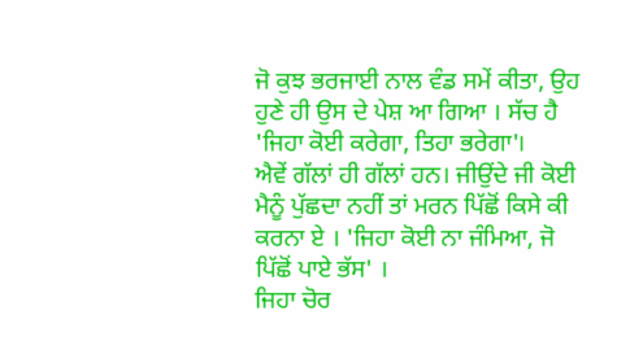ਜੋ ਕੁਝ ਭਰਜਾਈ ਨਾਲ ਵੰਡ ਸਮੇਂ ਕੀਤਾ, ਉਹ ਹੁਣੇ ਹੀ ਉਸ ਦੇ ਪੇਸ਼ ਆ ਗਿਆ । ਸੱਚ ਹੈ 'ਜਿਹਾ ਕੋਈ ਕਰੇਗਾ, ਤਿਹਾ ਭਰੇਗਾ'।
ਐਵੇਂ ਗੱਲਾਂ ਹੀ ਗੱਲਾਂ ਹਨ। ਜੀਉਂਦੇ ਜੀ ਕੋਈ ਮੈਨੂੰ ਪੁੱਛਦਾ ਨਹੀਂ ਤਾਂ ਮਰਨ ਪਿੱਛੋਂ ਕਿਸੇ ਕੀ ਕਰਨਾ ਏ । 'ਜਿਹਾ ਕੋਈ ਨਾ ਜੰਮਿਆ, ਜੋ ਪਿੱਛੋਂ ਪਾਏ ਭੱਸ' ।
ਜਿਹਾ ਚੋਰ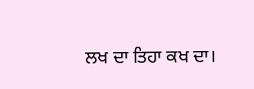ਲਖ ਦਾ ਤਿਹਾ ਕਖ ਦਾ।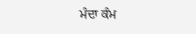ਮੰਦਾ ਕੰਮ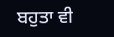ਬਹੁਤਾ ਵੀ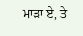ਮਾੜਾ ਏ, ਤੇ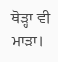ਥੋੜ੍ਹਾ ਵੀ ਮਾੜਾ।